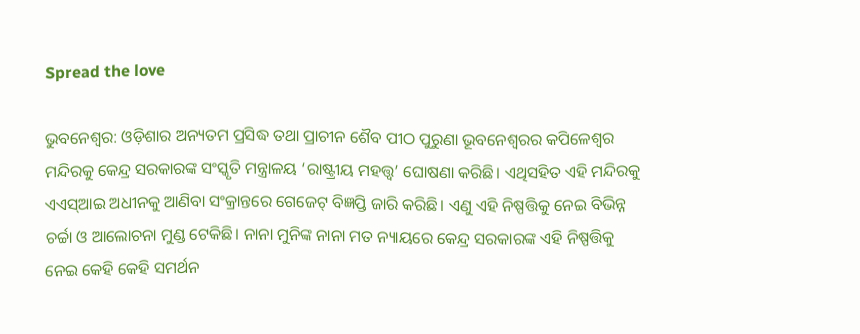Spread the love

ଭୁବନେଶ୍ବର: ଓଡ଼ିଶାର ଅନ୍ୟତମ ପ୍ରସିଦ୍ଧ ତଥା ପ୍ରାଚୀନ ଶୈବ ପୀଠ ପୁରୁଣା ଭୂବନେଶ୍ବରର କପିଳେଶ୍ୱର ମନ୍ଦିରକୁ କେନ୍ଦ୍ର ସରକାରଙ୍କ ସଂସ୍କୃତି ମନ୍ତ୍ରାଳୟ ‘ରାଷ୍ଟ୍ରୀୟ ମହତ୍ତ୍ବ’ ଘୋଷଣା କରିଛି। ଏଥିସହିତ ଏହି ମନ୍ଦିରକୁ ଏଏସ୍‌ଆଇ ଅଧୀନକୁ ଆଣିବା ସଂକ୍ରାନ୍ତରେ ଗେଜେଟ୍ ବିଜ୍ଞପ୍ତି ଜାରି କରିଛି। ଏଣୁ ଏହି ନିଷ୍ପତ୍ତିକୁ ନେଇ ବିଭିନ୍ନ ଚର୍ଚ୍ଚା ଓ ‌ଆଲୋଚନା ମୁଣ୍ଡ ଟେକିଛି। ନାନା ମୁନିଙ୍କ ନାନା ମତ ନ୍ୟାୟରେ କେନ୍ଦ୍ର ସରକାରଙ୍କ ଏହି ନିଷ୍ପତ୍ତିକୁ ନେଇ କେହି କେହି ସମର୍ଥନ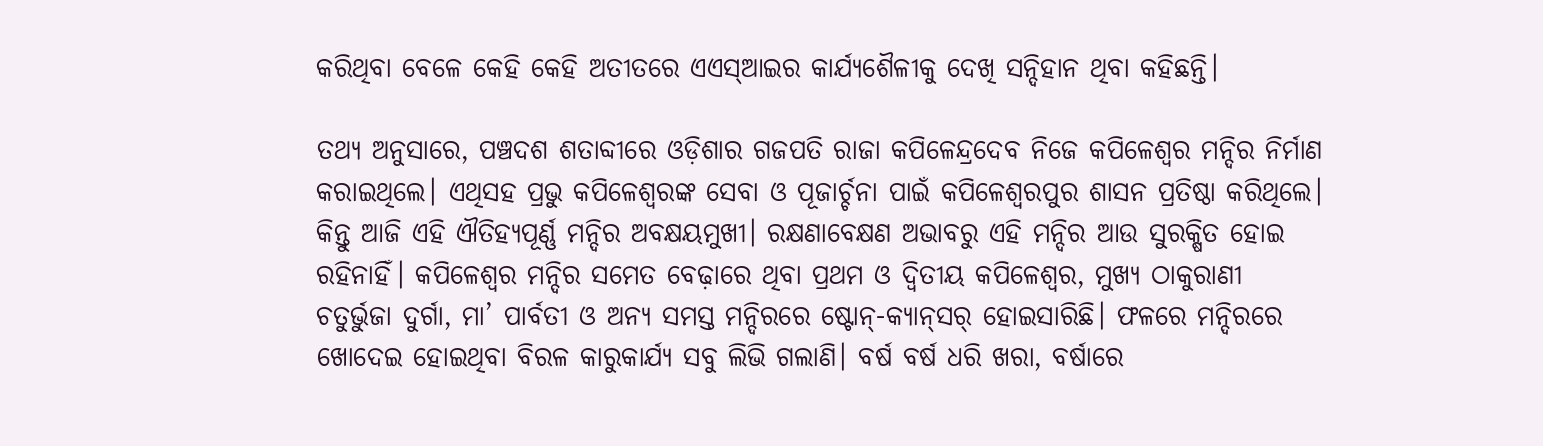କରିଥିବା ବେଳେ କେହି କେହି ଅତୀତରେ ଏଏସ୍‌ଆଇର କାର୍ଯ୍ୟଶୈଳୀକୁ ଦେଖି ସନ୍ଦିହାନ ଥିବା କହିଛନ୍ତି।

ତଥ୍ୟ ଅନୁସାରେ, ପଞ୍ଚଦଶ ଶତାବ୍ଦୀରେ ଓଡ଼ିଶା‌ର ଗଜପତି ରାଜା କପିଳେନ୍ଦ୍ର‌‌ଦେବ ନିଜେ କପିଳେଶ୍ବର ମନ୍ଦିର ନିର୍ମାଣ କରାଇଥିଲେ। ଏଥିସହ ପ୍ରଭୁ କପିଳେଶ୍ବରଙ୍କ ସେବା ଓ ପୂଜାର୍ଚ୍ଚନା ପାଇଁ କପିଳେଶ୍ବରପୁର ଶାସନ ପ୍ରତିଷ୍ଠା କରିଥିଲେ। କିନ୍ତୁ ଆଜି ଏହି ଐତିହ୍ୟପୂର୍ଣ୍ଣ ମନ୍ଦିର ଅବକ୍ଷୟମୁଖୀ। ରକ୍ଷଣାବେକ୍ଷଣ ଅଭାବରୁ ଏହି ମନ୍ଦିର ଆଉ ସୁରକ୍ଷିତ ହୋଇ ରହିନାହିଁ। କପିଳେଶ୍ବର ମନ୍ଦିର ସମେତ ବେଢ଼ାରେ ଥିବା ପ୍ରଥମ ଓ ଦ୍ବିତୀୟ କପିଳେଶ୍ବର, ମୁଖ୍ୟ ଠାକୁରାଣୀ ଚତୁର୍ଭୁଜା ଦୁର୍ଗା, ମା’ ପାର୍ବତୀ ଓ ଅନ୍ୟ ସମସ୍ତ ମନ୍ଦିରରେ ଷ୍ଟୋନ୍‌-କ୍ୟାନ୍‌ସର୍‌ ହୋଇସାରିଛି। ଫଳରେ ମନ୍ଦିରରେ ଖୋଦେଇ ହୋଇଥିବା ବିରଳ କାରୁକାର୍ଯ୍ୟ ସବୁ ଲିଭି ଗଲାଣି। ବର୍ଷ ବର୍ଷ ଧରି ଖରା, ବର୍ଷାରେ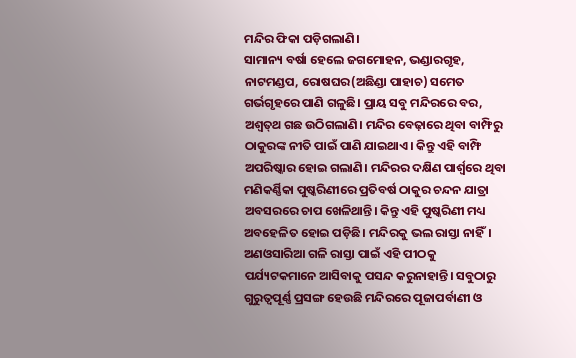ମନ୍ଦିର ଫିକା ପଡ଼ିଗଲାଣି।
ସାମାନ୍ୟ ବର୍ଷା ହେଲେ ଜଗମୋହନ, ଭଣ୍ଡାରଗୃହ, ନାଟମଣ୍ଡପ, ରୋଷଘର(ଅଛିଣ୍ଡା ପାହାଚ) ସମେତ ଗର୍ଭଗୃହରେ ପାଣି ଗଳୁଛି। ପ୍ରାୟ ସବୁ ମନ୍ଦିରରେ ବର, ଅଶ୍ବତ୍‌ଥ ଗଛ ଉଠିଗଲାଣି। ମନ୍ଦିର ବେଢ଼ାରେ ଥିବା ବାମ୍ଫିରୁ ଠାକୁରଙ୍କ ନୀତି ପାଇଁ ପାଣି ଯାଇଥାଏ। କିନ୍ତୁ ଏହି ବାମ୍ଫି ଅପରିଷ୍କାର ହୋଇ ଗଲାଣି। ମନ୍ଦିରର ଦକ୍ଷିଣ ପାର୍ଶ୍ବରେ ଥିବା ମଣିକର୍ଣ୍ଣିକା ପୁଷ୍କରିଣୀରେ ପ୍ରତିବର୍ଷ ଠାକୁର ଚନ୍ଦନ ଯାତ୍ରା ଅବସରରେ ଚାପ ଖେଳିଥାନ୍ତି। କିନ୍ତୁ ଏହି ପୁଷ୍କରିଣୀ ମଧ୍ୟ ଅବହେଳିତ ହୋଇ ପଡ଼ିଛି। ମନ୍ଦିରକୁ ଭଲ ରାସ୍ତା ନାହିଁ। ଅଣଓସାରିଆ ଗଳି ରାସ୍ତା ପାଇଁ ଏହି ପୀଠକୁ ପର୍ଯ୍ୟଟକମାନେ ଆସିବାକୁ ପସନ୍ଦ କରୁନାହାନ୍ତି। ସବୁଠାରୁ ଗୁରୁତ୍ବପୂର୍ଣ୍ଣ ପ୍ରସଙ୍ଗ ହେଉଛି ମନ୍ଦିରରେ ପୂଜାପର୍ବାଣୀ ଓ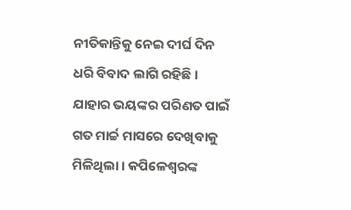ନୀତିକାନ୍ତିକୁ ନେଇ ଦୀର୍ଘ ଦିନ ଧରି ବିବାଦ ଲାଗି ରହିଛି। ଯାହାର ଭୟଙ୍କର ପରିଣତ ପାଇଁ ଗତ ମାର୍ଚ୍ଚ ମାସରେ ଦେଖିବାକୁ ମିଳିଥିଲା। କପିଳେଶ୍ବରଙ୍କ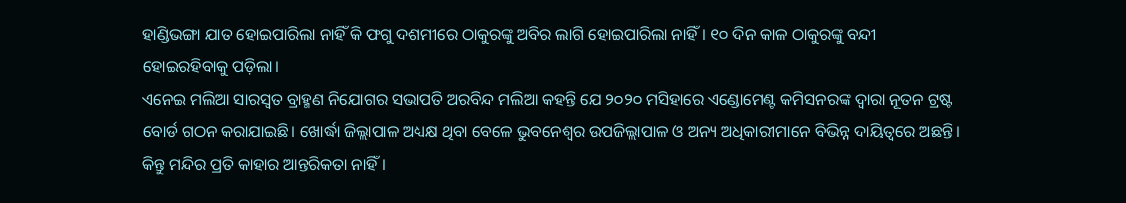ହାଣ୍ଡିଭଙ୍ଗା ଯାତ ହୋଇପାରିଲା ନାହିଁ କି ଫଗୁ ଦଶମୀରେ ଠାକୁରଙ୍କୁ ଅବିର ଲାଗି ହୋଇପାରିଲା ନାହିଁ। ୧୦ ଦିନ କାଳ ଠାକୁରଙ୍କୁ ବନ୍ଦୀ ହୋଇରହିବାକୁ ପଡ଼ିଲା।
ଏନେଇ ମଲିଆ ସାରସ୍ବତ ବ୍ରାହ୍ମଣ ନିଯୋଗର ସଭାପତି ଅରବିନ୍ଦ ମଲିଆ କହନ୍ତି ଯେ ୨୦୨୦ ମସିହାରେ ଏଣ୍ଡୋମେଣ୍ଟ କମିସନରଙ୍କ ଦ୍ବାରା ନୂତନ ଟ୍ରଷ୍ଟ ବୋର୍ଡ ଗଠନ କରାଯାଇଛି। ଖୋର୍ଦ୍ଧା ଜିଲ୍ଲାପାଳ ଅଧ୍ୟକ୍ଷ ଥିବା ବେଳେ ଭୁବନେଶ୍ବର ଉପଜିଲ୍ଲାପାଳ ଓ ଅନ୍ୟ ଅଧିକାରୀମାନେ ବିଭିନ୍ନ ଦାୟିତ୍ବରେ ଅଛନ୍ତି। କିନ୍ତୁ ମନ୍ଦିର ପ୍ରତି କାହାର ଆନ୍ତରିକତା ନାହିଁ।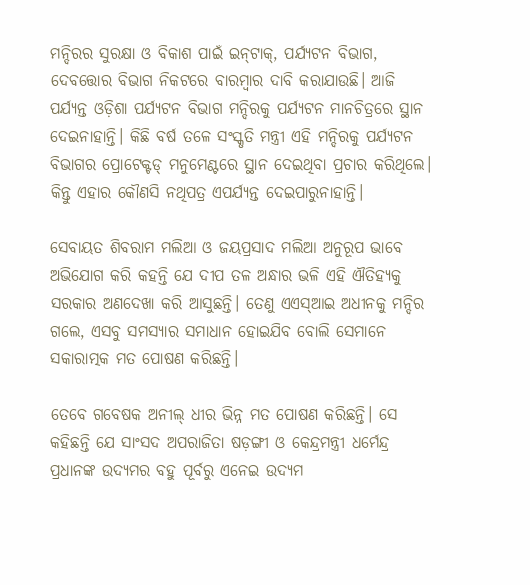ମନ୍ଦିରର ସୁରକ୍ଷା ଓ ବିକାଶ ପାଇଁ ଇନ୍‌ଟାକ୍‌, ପର୍ଯ୍ୟଟନ ବିଭାଗ, ଦେବତ୍ତୋର ବିଭାଗ ନିକଟରେ ବାରମ୍ବାର ଦାବି କରାଯାଉଛି। ଆଜି ପର୍ଯ୍ୟନ୍ତ ଓଡ଼ିଶା ପର୍ଯ୍ୟଟନ ବିଭାଗ ମନ୍ଦିରକୁ ପର୍ଯ୍ୟଟନ ମାନଚିତ୍ରରେ ସ୍ଥାନ ଦେଇନାହାନ୍ତି। କିଛି ବର୍ଷ ତଳେ ସଂସ୍କୃତି ମନ୍ତ୍ରୀ ଏହି ମନ୍ଦିରକୁ ପର୍ଯ୍ୟଟନ ବିଭାଗର ପ୍ରୋଟେକ୍ଟଡ୍‌ ମନୁମେଣ୍ଟରେ ସ୍ଥାନ ଦେଇଥିବା ପ୍ରଚାର କରିଥିଲେ। କିନ୍ତୁ ଏହାର କୌଣସି ନଥିପତ୍ର ଏପର୍ଯ୍ୟନ୍ତ ଦେଇପାରୁନାହାନ୍ତି।

ସେବାୟତ ଶିବରାମ ମଲିଆ ଓ ଜୟପ୍ରସାଦ ମଲିଆ ଅନୁରୂପ ଭାବେ ଅଭିଯୋଗ କରି କହନ୍ତି ଯେ ଦୀପ ତଳ ଅନ୍ଧାର ଭଳି ଏହି ଐତିହ୍ୟକୁ ସରକାର ଅଣଦେଖା କରି ଆସୁଛନ୍ତି। ତେଣୁ ଏଏସ୍‌ଆଇ ଅଧୀନକୁ ମନ୍ଦିର ଗଲେ, ଏସବୁ ସମସ୍ୟାର ସମା‌ଧାନ ହୋଇଯିବ ବୋଲି ସେମାନେ ସକାରାତ୍ମକ ମତ ପୋଷଣ କରିଛନ୍ତି।

ତେବେ ଗବେଷକ ଅନୀଲ୍‌ ଧୀର ଭିନ୍ନ ମତ ପୋଷଣ କରିଛନ୍ତି। ସେ କହିଛନ୍ତି ଯେ ସାଂସଦ ଅପରାଜିତା ଷଡ଼ଙ୍ଗୀ ଓ କେନ୍ଦ୍ରମନ୍ତ୍ରୀ ଧର୍ମେନ୍ଦ୍ର ପ୍ରଧାନଙ୍କ ଉଦ୍ୟମର ବହୁ ପୂର୍ବରୁ ଏନେଇ ଉଦ୍ୟମ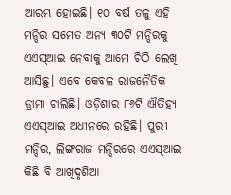ଆରମ୍ଭ ହୋଇଛି। ୧୦ ବର୍ଷ ତଳୁ ଏହି ମନ୍ଦିର ସମେତ ଅନ୍ୟ ୩୦ଟି ମନ୍ଦିରକୁ ଏଏସ୍‌ଆଇ ନେବାକୁ ଆମେ ଚିଠି ଲେଖି ଆସିଛୁ। ଏବେ କେବଳ ରାଜନୈତିକ ଡ୍ରାମା ଚାଲିଛି। ଓଡ଼ିଶାର ୮୬ଟି ଐତିହ୍ୟ ଏଏସ୍‌ଆଇ ଅଧୀନରେ ରହିଛି। ପୁରୀ ମନ୍ଦିର, ଲିଙ୍ଗରାଜ ମନ୍ଦିରରେ ଏଏସ୍‌ଆଇ କିଛି ବି ଆଖିଦୃଶିଆ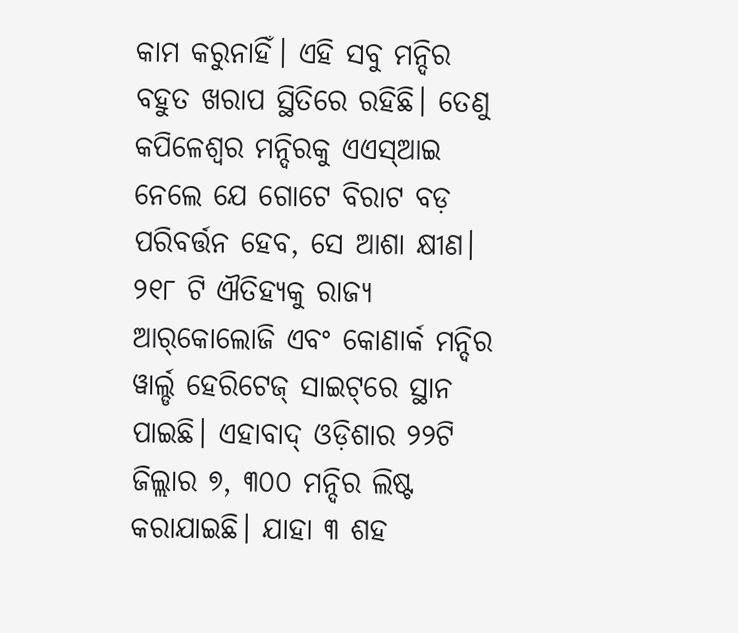କାମ କରୁନାହିଁ। ଏହି ସବୁ ମନ୍ଦିର ବହୁତ ଖରାପ ସ୍ଥିତିରେ ରହିଛି। ତେଣୁ କପିଳେଶ୍ବର ମନ୍ଦିରକୁ ଏଏସ୍‌ଆଇ ନେଲେ ଯେ ଗୋଟେ ବିରାଟ ବଡ଼ ପରିବର୍ତ୍ତନ ହେବ, ସେ ଆଶା କ୍ଷୀଣ। ୨୧୮ ଟି ଐତିହ୍ୟକୁ ରାଜ୍ୟ ଆର୍‌କୋଲୋଜି ଏବଂ କୋଣାର୍କ ମନ୍ଦିର ୱାର୍ଲ୍ଡ ହେରିଟେଜ୍‌ ସାଇଟ୍‌ରେ ସ୍ଥାନ ପାଇଛି। ଏହାବାଦ୍‌ ଓଡ଼ିଶାର ୨୨ଟି ଜିଲ୍ଲାର ୭, ୩୦୦ ମନ୍ଦିର ଲିଷ୍ଟ କରାଯାଇଛି। ଯାହା ୩ ଶହ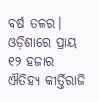ବର୍ଷ ତଳର। ଓଡ଼ିଶାରେ ପ୍ରାୟ ୧୨ ହଜାର ଐତିହ୍ୟ କୀର୍ତ୍ତିରାଜି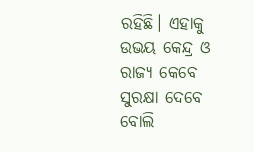ରହିଛି। ଏହାକୁ ଉଭୟ କେନ୍ଦ୍ର ଓ ରାଜ୍ୟ କେବେ ସୁରକ୍ଷା‌ ଦେବେ ବୋଲି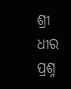ଶ୍ରୀ ଧୀର ପ୍ରଶ୍ନ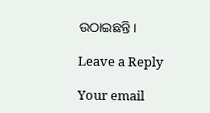ଉଠାଇଛନ୍ତି।

Leave a Reply

Your email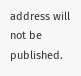address will not be published.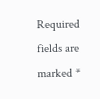Required fields are marked *